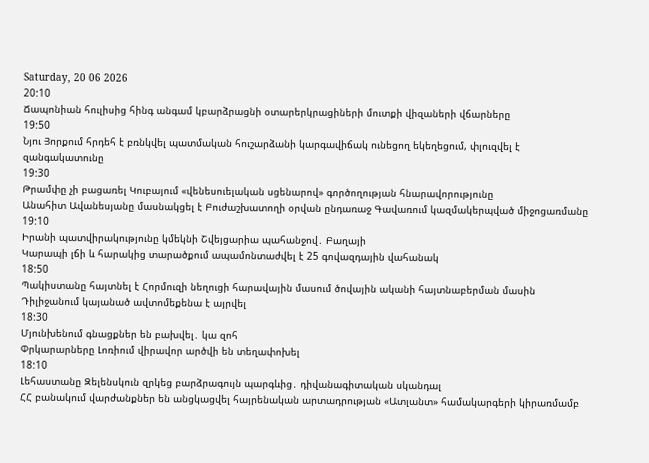Saturday, 20 06 2026
20:10
Ճապոնիան հուլիսից հինգ անգամ կբարձրացնի օտարերկրացիների մուտքի վիզաների վճարները
19:50
Նյու Յորքում հրդեհ է բռնկվել պատմական հուշարձանի կարգավիճակ ունեցող եկեղեցում, փլուզվել է զանգակատունը
19:30
Թրամփը չի բացառել Կուբայում «վենեսուելական սցենարով» գործողության հնարավորությունը
Անահիտ Ավանեսյանը մասնակցել է Բուժաշխատողի օրվան ընդառաջ Գավառում կազմակերպված միջոցառմանը
19:10
Իրանի պատվիրակությունը կմեկնի Շվեյցարիա պահանջով․ Բաղայի
Կարապի լճի և հարակից տարածքում ապամոնտաժվել է 25 գովազդային վահանակ
18:50
Պակիստանը հայտնել է Հորմուզի նեղուցի հարավային մասում ծովային ականի հայտնաբերման մասին
Դիլիջանում կայանած ավտոմեքենա է այրվել
18:30
Մյունխենում գնացքներ են բախվել․ կա զոհ
Փրկարարները Լոռիում վիրավոր արծվի են տեղափոխել
18:10
Լեհաստանը Զելենսկուն զրկեց բարձրագույն պարգևից․ դիվանագիտական սկանդալ
ՀՀ բանակում վարժանքներ են անցկացվել հայրենական արտադրության «Ատլանտ» համակարգերի կիրառմամբ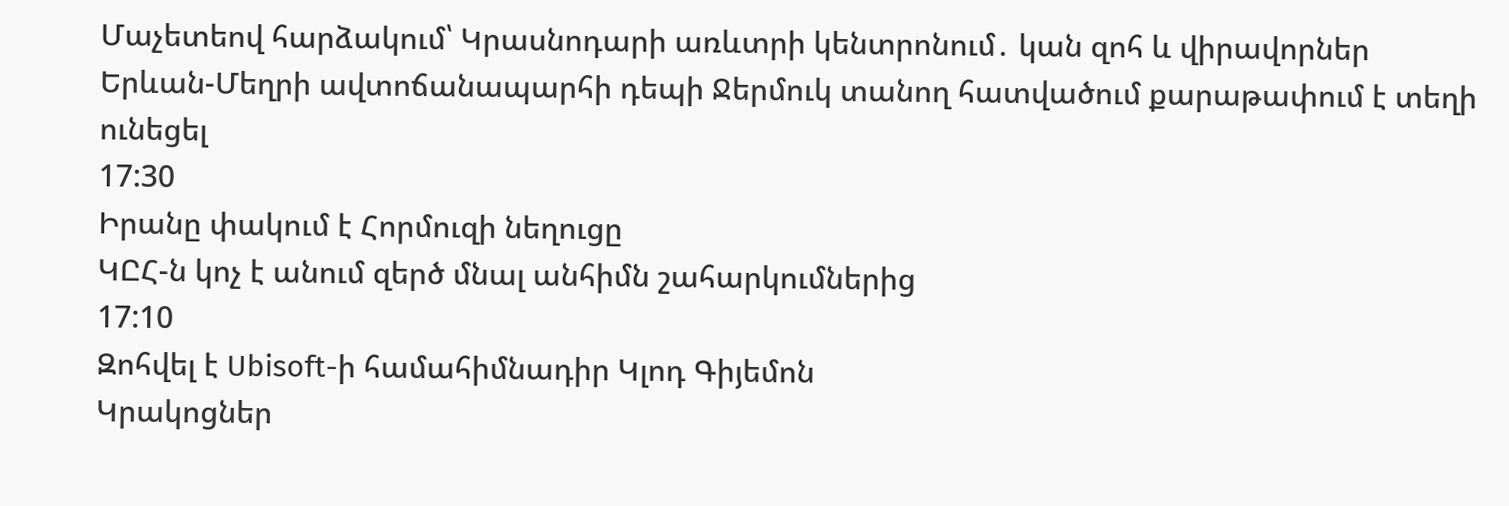Մաչետեով հարձակում՝ Կրասնոդարի առևտրի կենտրոնում․ կան զոհ և վիրավորներ
Երևան-Մեղրի ավտոճանապարհի դեպի Ջերմուկ տանող հատվածում քարաթափում է տեղի ունեցել
17:30
Իրանը փակում է Հորմուզի նեղուցը
ԿԸՀ-ն կոչ է անում զերծ մնալ անհիմն շահարկումներից
17:10
Զոհվել է Ubisoft-ի համահիմնադիր Կլոդ Գիյեմոն
Կրակոցներ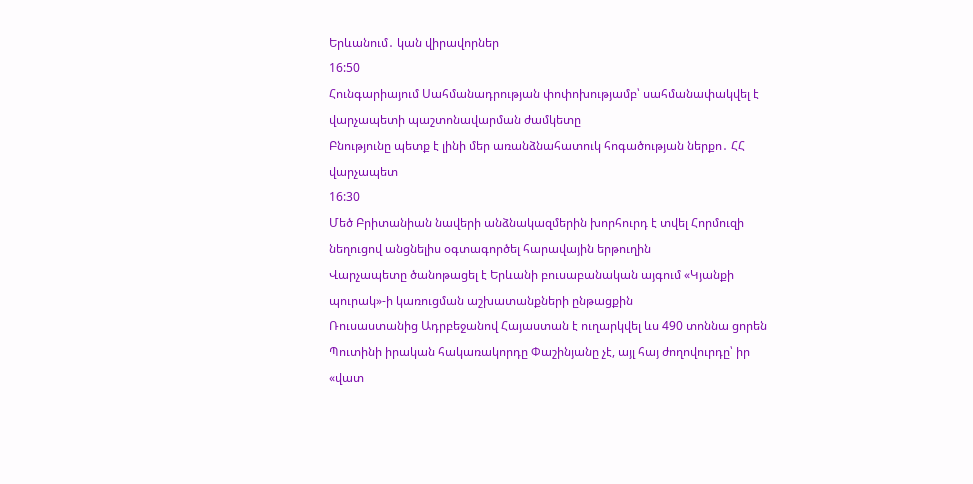Երևանում․ կան վիրավորներ
16:50
Հունգարիայում Սահմանադրության փոփոխությամբ՝ սահմանափակվել է վարչապետի պաշտոնավարման ժամկետը
Բնությունը պետք է լինի մեր առանձնահատուկ հոգածության ներքո․ ՀՀ վարչապետ
16:30
Մեծ Բրիտանիան նավերի անձնակազմերին խորհուրդ է տվել Հորմուզի նեղուցով անցնելիս օգտագործել հարավային երթուղին
Վարչապետը ծանոթացել է Երևանի բուսաբանական այգում «Կյանքի պուրակ»-ի կառուցման աշխատանքների ընթացքին
Ռուսաստանից Ադրբեջանով Հայաստան է ուղարկվել ևս 490 տոննա ցորեն
Պուտինի իրական հակառակորդը Փաշինյանը չէ, այլ հայ ժողովուրդը՝ իր «վատ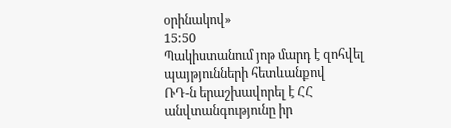օրինակով»
15:50
Պակիստանում յոթ մարդ է զոհվել պայթյունների հետևանքով
ՌԴ-ն երաշխավորել է ՀՀ անվտանգությունը իր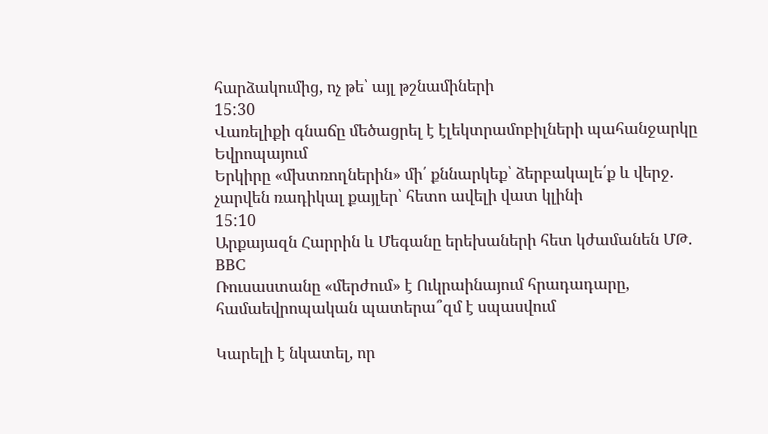հարձակումից, ոչ թե՝ այլ թշնամիների
15:30
Վառելիքի գնաճը մեծացրել է էլեկտրամոբիլների պահանջարկը Եվրոպայում
Երկիրը «մխտռողներին» մի՛ քննարկեք՝ ձերբակալե՛ք և վերջ. չարվեն ռադիկալ քայլեր՝ հետո ավելի վատ կլինի
15:10
Արքայազն Հարրին և Մեգանը երեխաների հետ կժամանեն ՄԹ. BBC
Ռուսաստանը «մերժում» է Ուկրաինայում հրադադարը, համաեվրոպական պատերա՞զմ է սպասվում

Կարելի է նկատել, որ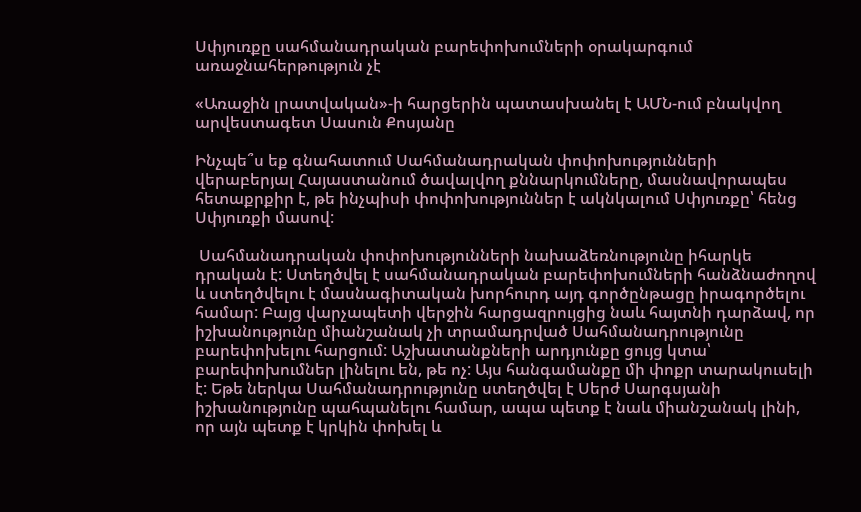Սփյուռքը սահմանադրական բարեփոխումների օրակարգում առաջնահերթություն չէ

«Առաջին լրատվական»-ի հարցերին պատասխանել է ԱՄՆ-ում բնակվող արվեստագետ Սասուն Քոսյանը

Ինչպե՞ս եք գնահատում Սահմանադրական փոփոխությունների վերաբերյալ Հայաստանում ծավալվող քննարկումները, մասնավորապես հետաքրքիր է, թե ինչպիսի փոփոխություններ է ակնկալում Սփյուռքը՝ հենց Սփյուռքի մասով:

 Սահմանադրական փոփոխությունների նախաձեռնությունը իհարկե դրական է: Ստեղծվել է սահմանադրական բարեփոխումների հանձնաժողով և ստեղծվելու է մասնագիտական խորհուրդ այդ գործընթացը իրագործելու համար: Բայց վարչապետի վերջին հարցազրույցից նաև հայտնի դարձավ, որ իշխանությունը միանշանակ չի տրամադրված Սահմանադրությունը բարեփոխելու հարցում: Աշխատանքների արդյունքը ցույց կտա՝ բարեփոխումներ լինելու են, թե ոչ: Այս հանգամանքը մի փոքր տարակուսելի է: Եթե ներկա Սահմանադրությունը ստեղծվել է Սերժ Սարգսյանի իշխանությունը պահպանելու համար, ապա պետք է նաև միանշանակ լինի, որ այն պետք է կրկին փոխել և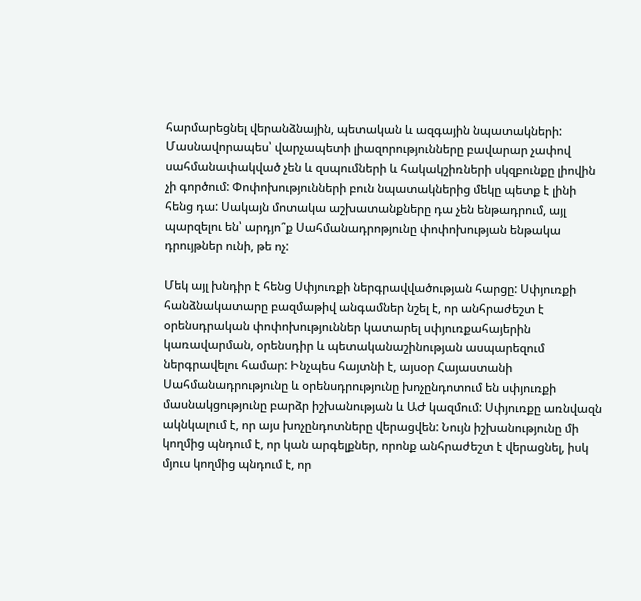հարմարեցնել վերանձնային, պետական և ազգային նպատակների: Մասնավորապես՝ վարչապետի լիազորությունները բավարար չափով սահմանափակված չեն և զսպումների և հակակշիռների սկզբունքը լիովին չի գործում: Փոփոխությունների բուն նպատակներից մեկը պետք է լինի հենց դա: Սակայն մոտակա աշխատանքները դա չեն ենթադրում, այլ պարզելու են՝ արդյո՞ք Սահմանադրոթյունը փոփոխության ենթակա դրույթներ ունի, թե ոչ:

Մեկ այլ խնդիր է հենց Սփյուռքի ներգրավվածության հարցը: Սփյուռքի հանձնակատարը բազմաթիվ անգամներ նշել է, որ անհրաժեշտ է օրենսդրական փոփոխություններ կատարել սփյուռքահայերին կառավարման, օրենսդիր և պետականաշինության ասպարեզում ներգրավելու համար: Ինչպես հայտնի է, այսօր Հայաստանի Սահմանադրությունը և օրենսդրությունը խոչընդոտում են սփյուռքի մասնակցությունը բարձր իշխանության և ԱԺ կազմում: Սփյուռքը առնվազն ակնկալում է, որ այս խոչընդոտները վերացվեն: Նույն իշխանությունը մի կողմից պնդում է, որ կան արգելքներ, որոնք անհրաժեշտ է վերացնել, իսկ մյուս կողմից պնդում է, որ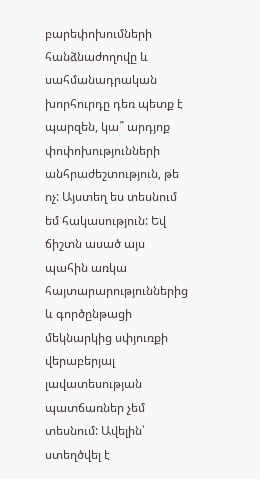բարեփոխումների հանձնաժողովը և սահմանադրական խորհուրդը դեռ պետք է պարզեն, կա՞ արդյոք փոփոխությունների անհրաժեշտություն, թե ոչ: Այստեղ ես տեսնում եմ հակասություն: Եվ ճիշտն ասած այս պահին առկա հայտարարություններից և գործընթացի մեկնարկից սփյուռքի վերաբերյալ լավատեսության պատճառներ չեմ տեսնում: Ավելին՝ ստեղծվել է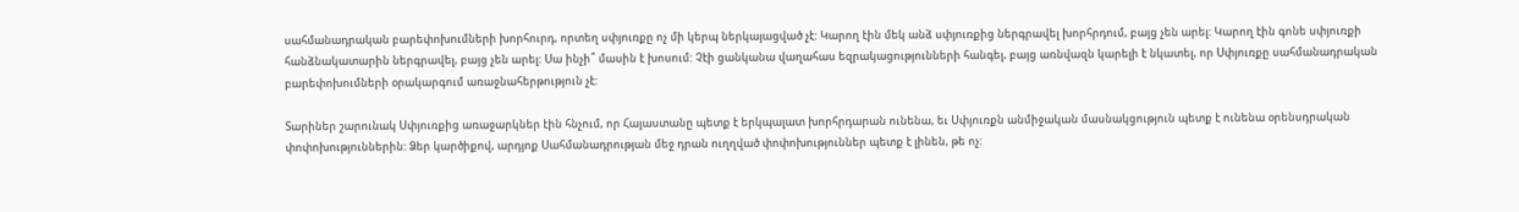սահմանադրական բարեփոխումների խորհուրդ, որտեղ սփյուռքը ոչ մի կերպ ներկայացված չէ: Կարող էին մեկ անձ սփյուռքից ներգրավել խորհրդում, բայց չեն արել: Կարող էին գոնե սփյուռքի հանձնակատարին ներգրավել, բայց չեն արել: Սա ինչի՞ մասին է խոսում: Չէի ցանկանա վաղահաս եզրակացությունների հանգել, բայց առնվազն կարելի է նկատել, որ Սփյուռքը սահմանադրական բարեփոխումների օրակարգում առաջնահերթություն չէ:

Տարիներ շարունակ Սփյուռքից առաջարկներ էին հնչում, որ Հայաստանը պետք է երկպալատ խորհրդարան ունենա, եւ Սփյուռքն անմիջական մասնակցություն պետք է ունենա օրենսդրական փոփոխություններին: Ձեր կարծիքով, արդյոք Սահմանադրության մեջ դրան ուղղված փոփոխություններ պետք է լինեն, թե ոչ: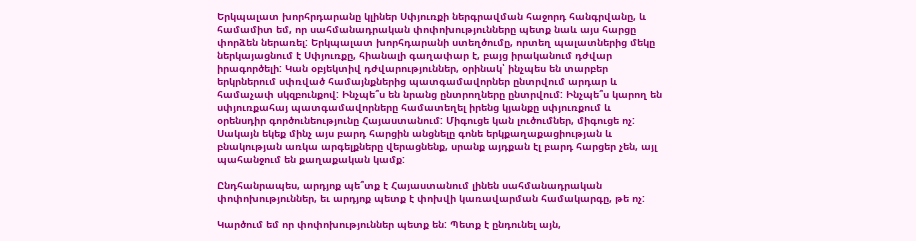Երկպալատ խորհրդարանը կլիներ Սփյուռքի ներգրավման հաջորդ հանգրվանը, և համամիտ եմ, որ սահմանադրական փոփոխությունները պետք նաև այս հարցը փորձեն ներառել: Երկպալատ խորհդարանի ստեղծումը, որտեղ պալատներից մեկը ներկայացնում է Սփյուռքը, հիանալի գաղափար է, բայց իրականում դժվար իրագործելի: Կան օբյեկտիվ դժվարություններ, օրինակ՝ ինչպես են տարբեր երկրներում սփռված համայնքներից պատգամավորներ ընտրվում արդար և համաչափ սկզբունքով: Ինչպե՞ս են նրանց ընտրողները ընտրվում: Ինչպե՞ս կարող են սփյուռքահայ պատգամավորները համատեղել իրենց կյանքը սփյուռքում և օրենսդիր գործունեությունը Հայաստանում: Միգուցե կան լուծումներ, միգուցե ոչ: Սակայն եկեք մինչ այս բարդ հարցին անցնելը գոնե երկքաղաքացիության և բնակության առկա արգելքները վերացնենք, սրանք այդքան էլ բարդ հարցեր չեն, այլ պահանջում են քաղաքական կամք:

Ընդհանրապես, արդյոք պե՞տք է Հայաստանում լինեն սահմանադրական փոփոխություններ, եւ արդյոք պետք է փոխվի կառավարման համակարգը, թե ոչ:

Կարծում եմ որ փոփոխություններ պետք են: Պետք է ընդունել այն,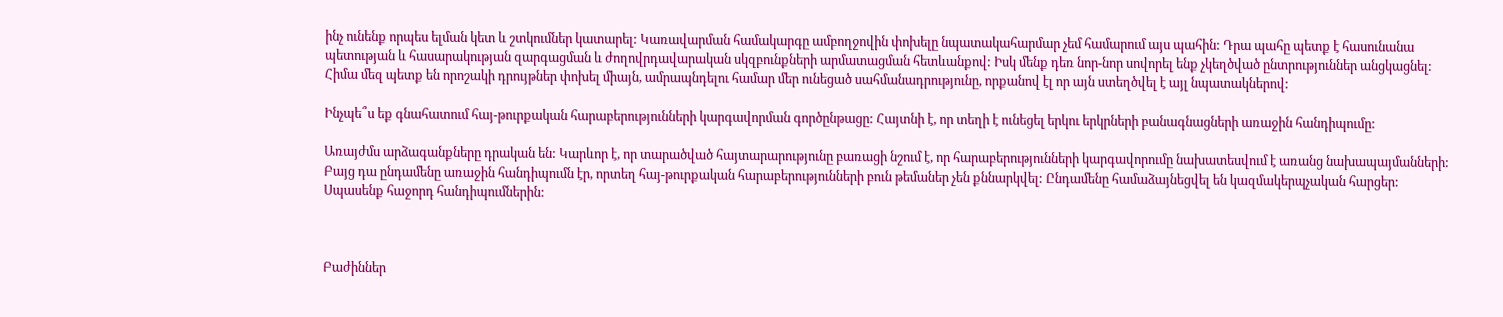ինչ ունենք որպես ելման կետ և շտկումներ կատարել: Կառավարման համակարգը ամբողջովին փոխելը նպատակահարմար չեմ համարում այս պահին: Դրա պահը պետք է հասունանա պետության և հասարակության զարգացման և ժողովրդավարական սկզբունքների արմատացման հետևանքով: Իսկ մենք դեռ նոր-նոր սովորել ենք չկեղծված ընտրություններ անցկացնել: Հիմա մեզ պետք են որոշակի դրույթներ փոխել միայն, ամրապնդելու համար մեր ունեցած սահմանադրությունը, որքանով էլ որ այն ստեղծվել է այլ նպատակներով:

Ինչպե՞ս եք գնահատում հայ-թուրքական հարաբերությունների կարգավորման գործընթացը: Հայտնի է, որ տեղի է ունեցել երկու երկրների բանագնացների առաջին հանդիպումը:

Առայժմս արձագանքները դրական են: Կարևոր է, որ տարածված հայտարարությունը բառացի նշում է, որ հարաբերությունների կարգավորումը նախատեսվում է առանց նախապայմանների: Բայց դա ընդամենը առաջին հանդիպումն էր, որտեղ հայ-թուրքական հարաբերությունների բուն թեմաներ չեն քննարկվել: Ընդամենը համաձայնեցվել են կազմակերպչական հարցեր: Սպասենք հաջորդ հանդիպումներին:



Բաժիններ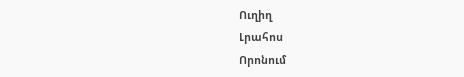Ուղիղ
Լրահոս
Որոնում